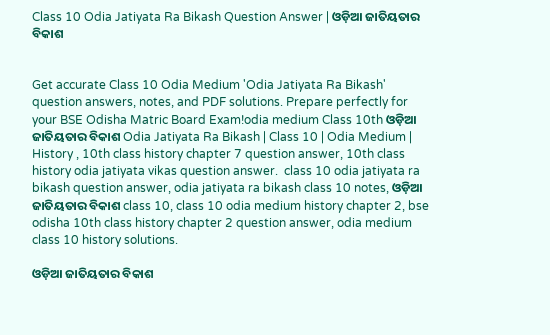Class 10 Odia Jatiyata Ra Bikash Question Answer | ଓଡ଼ିଆ ଜାତିୟତାର ବିକାଶ


Get accurate Class 10 Odia Medium 'Odia Jatiyata Ra Bikash' question answers, notes, and PDF solutions. Prepare perfectly for your BSE Odisha Matric Board Exam!odia medium Class 10th ଓଡ଼ିଆ ଜାତିୟତାର ବିକାଶ Odia Jatiyata Ra Bikash | Class 10 | Odia Medium | History , 10th class history chapter 7 question answer, 10th class history odia jatiyata vikas question answer.  class 10 odia jatiyata ra bikash question answer, odia jatiyata ra bikash class 10 notes, ଓଡ଼ିଆ ଜାତିୟତାର ବିକାଶ class 10, class 10 odia medium history chapter 2, bse odisha 10th class history chapter 2 question answer, odia medium class 10 history solutions.

ଓଡ଼ିଆ ଜାତିୟତାର ବିକାଶ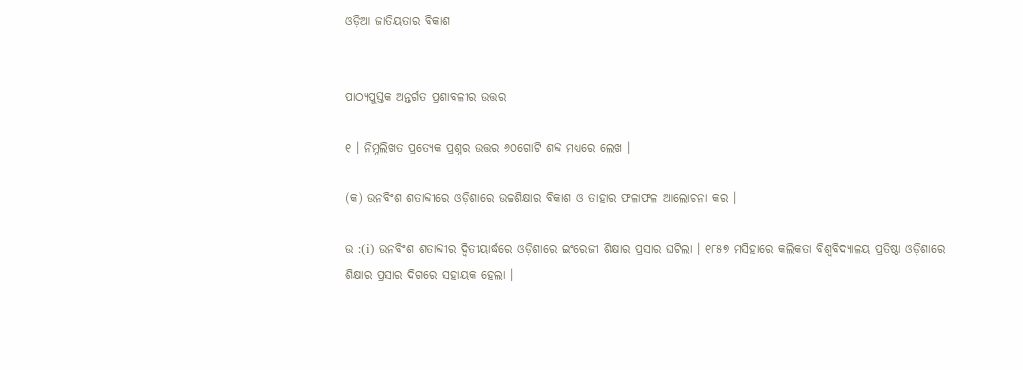ଓଡ଼ିଆ ଜାତିୟତାର ବିକାଶ


ପାଠ୍ୟପୁସ୍ତକ ଅନ୍ତର୍ଗତ ପ୍ରଶାବଳୀର ଉତ୍ତର

୧ । ନିମ୍ନଲିଖତ ପ୍ରତ୍ୟେକ ପ୍ରଶ୍ନର ଉତ୍ତର ୬୦ଗୋଟି ଶବ୍ଦ ମଧ୍ୟରେ ଲେଖ ।

(କ) ଉନବିଂଶ ଶତାବ୍ଦୀରେ ଓଡ଼ିଶାରେ ଉଚ୍ଚଶିକ୍ଷାର ବିକାଶ ଓ ତାହାର ଫଳାଫଳ ଆଲୋଚନା କର ।

ଉ :(i) ଉନବିଂଶ ଶତାବ୍ଦୀର ଦ୍ୱିତୀୟାର୍ଦ୍ଧରେ ଓଡ଼ିଶାରେ ଇଂରେଜୀ ଶିକ୍ଷାର ପ୍ରସାର ଘଟିଲା । ୧୮୫୭ ମସିହାରେ କଲିକତା ବିଶ୍ବବିଦ୍ୟାଳୟ ପ୍ରତିଷ୍ଠା ଓଡ଼ିଶାରେ ଶିକ୍ଷାର ପ୍ରସାର ଦିଗରେ ସହାୟକ ହେଲା ।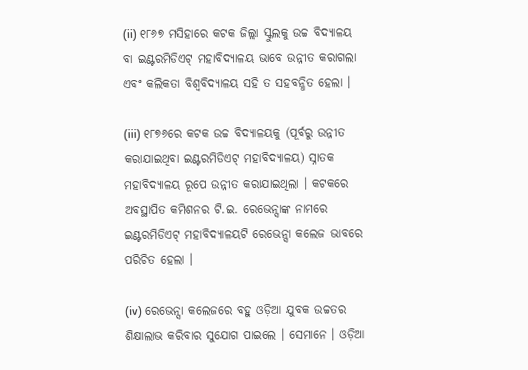(ii) ୧୮୬୭ ମସିହାରେ କଟକ ଜିଲ୍ଲା ସ୍କୁଲକୁ ଉଚ୍ଚ ବିଦ୍ୟାଳୟ ବା ଇଣ୍ଟରମିଡିଏଟ୍ ମହାବିଦ୍ୟାଳୟ ଭାବେ ଉନ୍ନୀତ କରାଗଲା ଏବଂ କଲିକତା ବିଶ୍ବବିଦ୍ୟାଳୟ ସହି ତ ସହବନ୍ଧିତ ହେଲା ।

(iii) ୧୮୭୬ରେ କଟକ ଉଚ୍ଚ ବିଦ୍ୟାଳୟକୁ (ପୂର୍ବରୁ ଉନ୍ନୀତ କରାଯାଇଥିବା ଇଣ୍ଟରମିଡିଏଟ୍ ମହାବିଦ୍ୟାଳୟ) ସ୍ନାତକ ମହାବିଦ୍ୟାଳୟ ରୂପେ ଉନ୍ନୀତ କରାଯାଇଥିଲା । କଟକରେ ଅବସ୍ଥାପିତ କମିଶନର ଟି.ଇ. ରେଭେନ୍ସାଙ୍କ ନାମରେ ଇଣ୍ଟରମିଡିଏଟ୍ ମହାବିଦ୍ୟାଳୟଟି ରେଭେନ୍ସା କଲେଜ ଭାବରେ ପରିଚିତ ହେଲା ।

(iv) ରେଭେନ୍ସା କଲେଜରେ ବହୁ ଓଡ଼ିଆ ଯୁବକ ଉଚ୍ଚତର ଶିକ୍ଷାଲାଭ କରିବାର ସୁଯୋଗ ପାଇଲେ । ସେମାନେ । ଓଡ଼ିଆ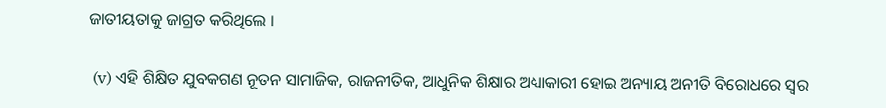ଜାତୀୟତାକୁ ଜାଗ୍ରତ କରିଥିଲେ ।

 (v) ଏହି ଶିକ୍ଷିତ ଯୁବକଗଣ ନୂତନ ସାମାଜିକ, ରାଜନୀତିକ, ଆଧୁନିକ ଶିକ୍ଷାର ଅଧ୍ୟାକାରୀ ହୋଇ ଅନ୍ୟାୟ ଅନୀତି ବିରୋଧରେ ସ୍ଵର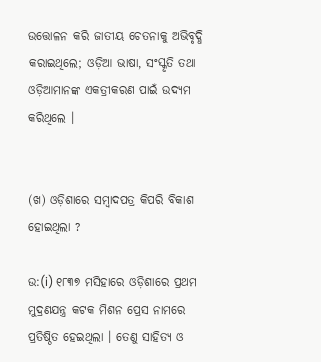ଉତ୍ତୋଳନ କରି ଜାତୀୟ ଚେତନାକୁ ଅଭିବୃଦ୍ଧି କରାଇଥିଲେ; ଓଡ଼ିଆ ଭାଷା, ସଂସ୍କୃତି ତଥା ଓଡ଼ିଆମାନଙ୍କ ଏକତ୍ରୀକରଣ ପାଇଁ ଉଦ୍ୟମ କରିଥିଲେ ।


(ଖ) ଓଡ଼ିଶାରେ ସମ୍ବାଦପତ୍ର କିପରି ବିକାଶ ହୋଇଥିଲା ?

ଉ:(i) ୧୮୩୭ ମସିହାରେ ଓଡ଼ିଶାରେ ପ୍ରଥମ ମୁଦ୍ରଣଯନ୍ତ୍ର କଟକ ମିଶନ ପ୍ରେସ ନାମରେ ପ୍ରତିଷ୍ଠିତ ହେଇଥିଲା । ତେଣୁ ସାହିତ୍ୟ ଓ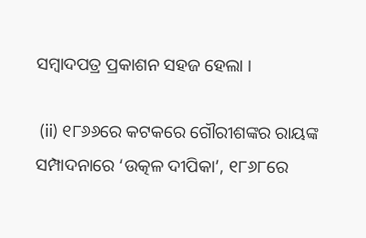ସମ୍ବାଦପତ୍ର ପ୍ରକାଶନ ସହଜ ହେଲା ।

 (ii) ୧୮୬୬ରେ କଟକରେ ଗୌରୀଶଙ୍କର ରାୟଙ୍କ ସମ୍ପାଦନାରେ ‘ଉତ୍କଳ ଦୀପିକା’, ୧୮୬୮ରେ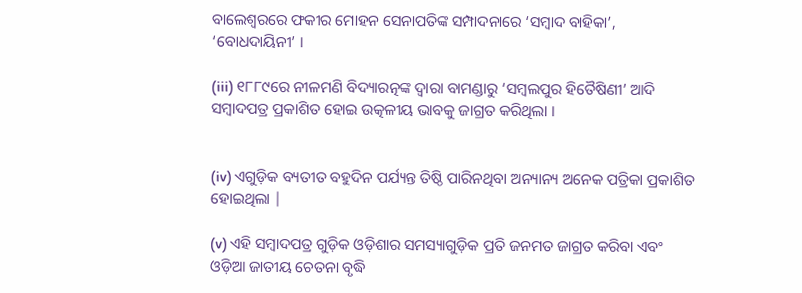ବାଲେଶ୍ବରରେ ଫକୀର ମୋହନ ସେନାପତିଙ୍କ ସମ୍ପାଦନାରେ ‘ସମ୍ବାଦ ବାହିକା’, ‘ବୋଧଦାୟିନୀ’ ।

(iii) ୧୮୮୯ରେ ନୀଳମଣି ବିଦ୍ୟାରତ୍ନଙ୍କ ଦ୍ବାରା ବାମଣ୍ଡାରୁ ‘ସମ୍ବଲପୁର ହିତୈଷିଣୀ’ ଆଦି ସମ୍ବାଦପତ୍ର ପ୍ରକାଶିତ ହୋଇ ଉତ୍କଳୀୟ ଭାବକୁ ଜାଗ୍ରତ କରିଥିଲା ।


(iv) ଏଗୁଡ଼ିକ ବ୍ୟତୀତ ବହୁଦିନ ପର୍ଯ୍ୟନ୍ତ ତିଷ୍ଠି ପାରିନଥିବା ଅନ୍ୟାନ୍ୟ ଅନେକ ପତ୍ରିକା ପ୍ରକାଶିତ ହୋଇଥିଲା |

(v) ଏହି ସମ୍ବାଦପତ୍ର ଗୁଡ଼ିକ ଓଡ଼ିଶାର ସମସ୍ୟାଗୁଡ଼ିକ ପ୍ରତି ଜନମତ ଜାଗ୍ରତ କରିବା ଏବଂ ଓଡ଼ିଆ ଜାତୀୟ ଚେତନା ବୃଦ୍ଧି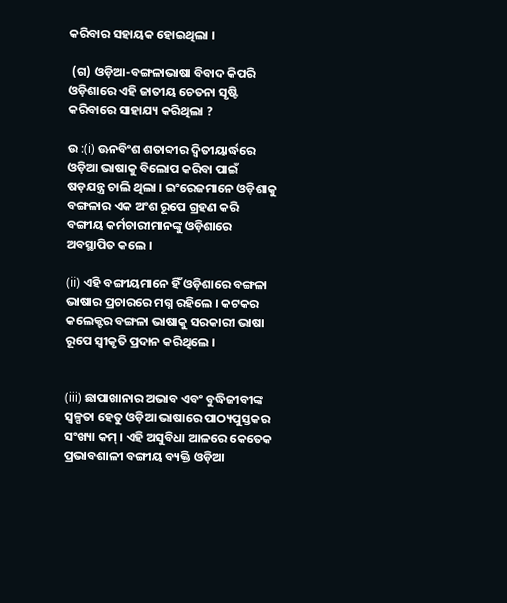କରିବାର ସହାୟକ ହୋଇଥିଲା ।

 (ଗ) ଓଡ଼ିଆ-ବଙ୍ଗଳାଭାଷା ବିବାଦ କିପରି ଓଡ଼ିଶାରେ ଏହି ଜାତୀୟ ଚେତନା ସୃଷ୍ଟି କରିବାରେ ସାହାଯ୍ୟ କରିଥିଲା ?

ଉ :(i) ଊନବିଂଶ ଶତାବ୍ଦୀର ଦ୍ୱିତୀୟାର୍ଦ୍ଧରେ ଓଡ଼ିଆ ଭାଷାକୁ ବିଲୋପ କରିବା ପାଇଁ ଷଡ଼ଯନ୍ତ୍ର ଚାଲି ଥିଲା । ଇଂରେଜମାନେ ଓଡ଼ିଶାକୁ ବଙ୍ଗଳାର ଏକ ଅଂଶ ରୂପେ ଗ୍ରହଣ କରି ବଙ୍ଗୀୟ କର୍ମଚାରୀମାନଙ୍କୁ ଓଡ଼ିଶାରେ ଅବସ୍ଥାପିତ କଲେ ।

(ii) ଏହି ବଙ୍ଗୀୟମାନେ ହିଁ ଓଡ଼ିଶାରେ ବଙ୍ଗଳା ଭାଷାର ପ୍ରଚାରରେ ମଗ୍ନ ରହିଲେ । କଟକର କଲେକ୍ଟର ବଙ୍ଗଳା ଭାଷାକୁ ସରକାରୀ ଭାଷା ରୂପେ ସ୍ବୀକୃତି ପ୍ରଦାନ କରିଥିଲେ ।


(iii) ଛାପାଖାନାର ଅଭାବ ଏବଂ ବୁଦ୍ଧିଜୀବୀଙ୍କ ସ୍ଵଳ୍ପତା ହେତୁ ଓଡ଼ିଆ ଭାଷାରେ ପାଠ୍ୟପୁସ୍ତକର ସଂଖ୍ୟା କମ୍‌ । ଏହି ଅସୁବିଧା ଆଳରେ କେତେକ ପ୍ରଭାବଶାଳୀ ବଙ୍ଗୀୟ ବ୍ୟକ୍ତି ଓଡ଼ିଆ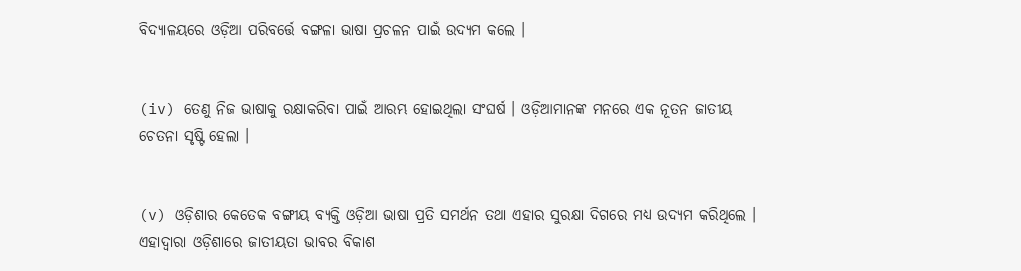ବିଦ୍ୟାଳୟରେ ଓଡ଼ିଆ ପରିବର୍ତ୍ତେ ବଙ୍ଗଳା ଭାଷା ପ୍ରଚଳନ ପାଇଁ ଉଦ୍ୟମ କଲେ ।


(iv) ତେଣୁ ନିଜ ଭାଷାକୁ ରକ୍ଷାକରିବା ପାଇଁ ଆରମ୍ଭ ହୋଇଥିଲା ସଂଘର୍ଷ । ଓଡ଼ିଆମାନଙ୍କ ମନରେ ଏକ ନୂତନ ଜାତୀୟ ଚେତନା ସୃଷ୍ଟି ହେଲା ।


(v) ଓଡ଼ିଶାର କେତେକ ବଙ୍ଗୀୟ ବ୍ୟକ୍ତି ଓଡ଼ିଆ ଭାଷା ପ୍ରତି ସମର୍ଥନ ତଥା ଏହାର ସୁରକ୍ଷା ଦିଗରେ ମଧ୍ୟ ଉଦ୍ୟମ କରିଥିଲେ । ଏହାଦ୍ଵାରା ଓଡ଼ିଶାରେ ଜାତୀୟତା ଭାବର ବିକାଶ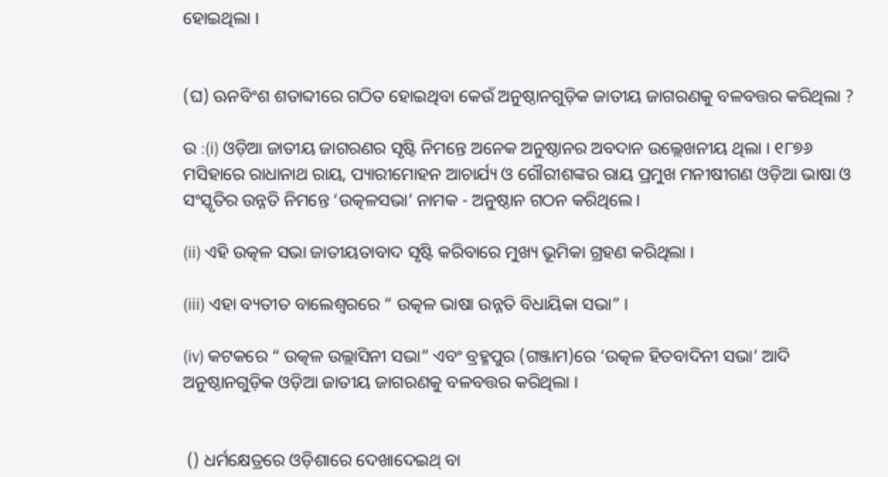ହୋଇଥିଲା ।


(ଘ) ଊନବିଂଶ ଶତାବ୍ଦୀରେ ଗଠିତ ହୋଇଥିବା କେଉଁ ଅନୁଷ୍ଠାନଗୁଡ଼ିକ ଜାତୀୟ ଜାଗରଣକୁ ବଳବତ୍ତର କରିଥିଲା ?

ଉ :(i) ଓଡ଼ିଆ ଜାତୀୟ ଜାଗରଣର ସୃଷ୍ଟି ନିମନ୍ତେ ଅନେକ ଅନୁଷ୍ଠାନର ଅବଦାନ ଉଲ୍ଲେଖନୀୟ ଥିଲା । ୧୮୭୬ ମସିହାରେ ରାଧାନାଥ ରାୟ, ପ୍ୟାରୀମୋହନ ଆଚାର୍ଯ୍ୟ ଓ ଗୌରୀଶଙ୍କର ରାୟ ପ୍ରମୁଖ ମନୀଷୀଗଣ ଓଡ଼ିଆ ଭାଷା ଓ ସଂସ୍କୃତିର ଉନ୍ନତି ନିମନ୍ତେ ‘ଉତ୍କଳସଭା’ ନାମକ - ଅନୁଷ୍ଠାନ ଗଠନ କରିଥିଲେ ।

(ii) ଏହି ଉତ୍କଳ ସଭା ଜାତୀୟତାବାଦ ସୃଷ୍ଟି କରିବାରେ ମୁଖ୍ୟ ଭୂମିକା ଗ୍ରହଣ କରିଥିଲା ।

(iii) ଏହା ବ୍ୟତୀତ ବାଲେଶ୍ଵରରେ “ ଉତ୍କଳ ଭାଷା ଉନ୍ନତି ବିଧାୟିକା ସଭା” ।

(iv) କଟକରେ “ ଉତ୍କଳ ଉଲ୍ଲାସିନୀ ସଭା” ଏବଂ ବ୍ରହ୍ମପୁର (ଗଞ୍ଜାମ)ରେ ‘ଉତ୍କଳ ହିତବାଦିନୀ ସଭା’ ଆଦି ଅନୁଷ୍ଠାନଗୁଡ଼ିକ ଓଡ଼ିଆ ଜାତୀୟ ଜାଗରଣକୁ ବଳବତ୍ତର କରିଥିଲା ।


 () ଧର୍ମକ୍ଷେତ୍ରରେ ଓଡ଼ିଶାରେ ଦେଖାଦେଇଥ୍ ବା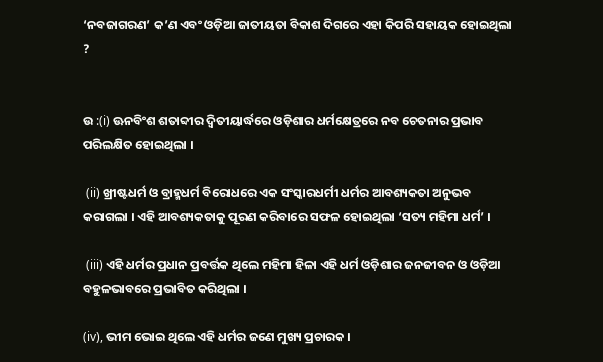‘ନବଜାଗରଣ’ କ’ଣ ଏବଂ ଓଡ଼ିଆ ଜାତୀୟତା ବିକାଶ ଦିଗରେ ଏହା କିପରି ସହାୟକ ହୋଇଥିଲା ?


ଉ :(i) ଊନବିଂଶ ଶତାବ୍ଦୀର ଦ୍ବିତୀୟାର୍ଦ୍ଧରେ ଓଡ଼ିଶାର ଧର୍ମକ୍ଷେତ୍ରରେ ନବ ଚେତନାର ପ୍ରଭାବ ପରିଲକ୍ଷିତ ହୋଇଥିଲା ।

 (ii) ଖ୍ରୀଷ୍ଟଧର୍ମ ଓ ବ୍ରାହ୍ମଧର୍ମ ବିରୋଧରେ ଏକ ସଂସ୍କାରଧର୍ମୀ ଧର୍ମର ଆବଶ୍ୟକତା ଅନୁଭବ କରାଗଲା । ଏହି ଆବଶ୍ୟକତାକୁ ପୂରଣ କରିବାରେ ସଫଳ ହୋଇଥିଲା ‘ସତ୍ୟ ମହିମା ଧର୍ମ’ ।

 (iii) ଏହି ଧର୍ମର ପ୍ରଧାନ ପ୍ରବର୍ତ୍ତକ ଥିଲେ ମହିମା ହିଳା ଏହି ଧର୍ମ ଓଡ଼ିଶାର ଜନଜୀବନ ଓ ଓଡ଼ିଆ ବହୁଳଭାବରେ ପ୍ରଭାବିତ କରିଥିଲା ।

(iv), ଭୀମ ଭୋଇ ଥିଲେ ଏହି ଧର୍ମର ଜଣେ ମୁଖ୍ୟ ପ୍ରଚାରକ ।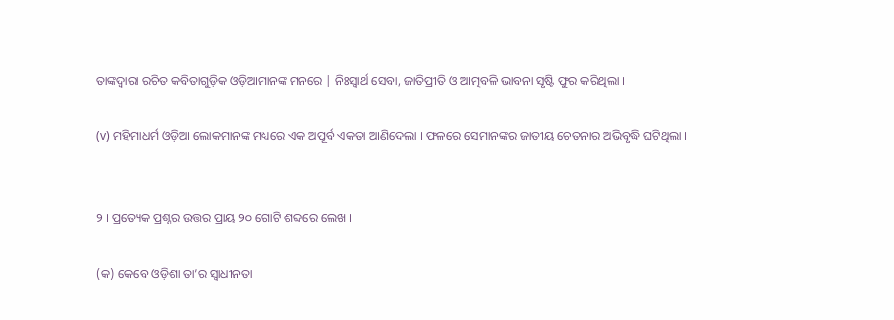ତାଙ୍କଦ୍ୱାରା ରଚିତ କବିତାଗୁଡ଼ିକ ଓଡ଼ିଆମାନଙ୍କ ମନରେ | ନିଃସ୍ଵାର୍ଥ ସେବା, ଜାତିପ୍ରୀତି ଓ ଆତ୍ମବଳି ଭାବନା ସୃଷ୍ଟି ଫୁର କରିଥିଲା ।

(v) ମହିମାଧର୍ମ ଓଡ଼ିଆ ଲୋକମାନଙ୍କ ମଧ୍ୟରେ ଏକ ଅପୂର୍ବ ଏକତା ଆଣିଦେଲା । ଫଳରେ ସେମାନଙ୍କର ଜାତୀୟ ଚେତନାର ଅଭିବୃଦ୍ଧି ଘଟିଥିଲା ।


୨ । ପ୍ରତ୍ୟେକ ପ୍ରଶ୍ନର ଉତ୍ତର ପ୍ରାୟ ୨୦ ଗୋଟି ଶବ୍ଦରେ ଲେଖ ।

(କ) କେବେ ଓଡ଼ିଶା ତା’ର ସ୍ଵାଧୀନତା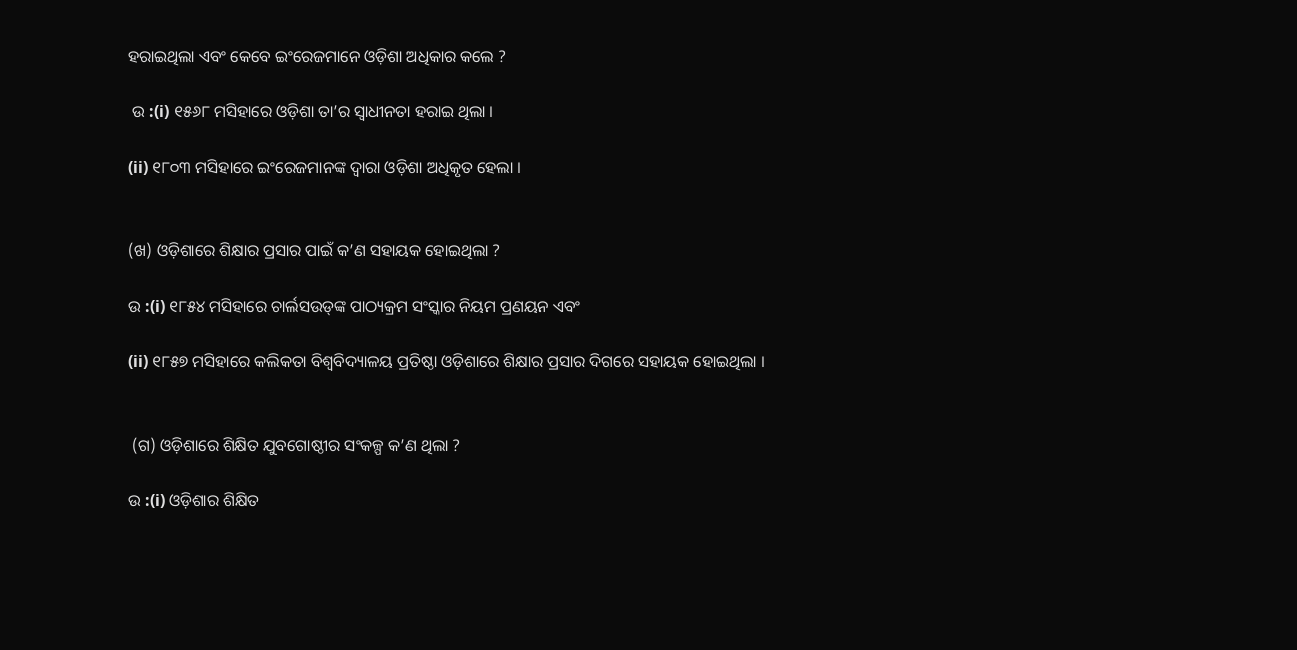ହରାଇଥିଲା ଏବଂ କେବେ ଇଂରେଜମାନେ ଓଡ଼ିଶା ଅଧିକାର କଲେ ?

 ଉ :(i) ୧୫୬୮ ମସିହାରେ ଓଡ଼ିଶା ତା’ର ସ୍ଵାଧୀନତା ହରାଇ ଥିଲା ।

(ii) ୧୮୦୩ ମସିହାରେ ଇଂରେଜମାନଙ୍କ ଦ୍ବାରା ଓଡ଼ିଶା ଅଧିକୃତ ହେଲା ।


(ଖ) ଓଡ଼ିଶାରେ ଶିକ୍ଷାର ପ୍ରସାର ପାଇଁ କ’ଣ ସହାୟକ ହୋଇଥିଲା ?

ଉ :(i) ୧୮୫୪ ମସିହାରେ ଚାର୍ଲସଉଡ୍‌ଙ୍କ ପାଠ୍ୟକ୍ରମ ସଂସ୍କାର ନିୟମ ପ୍ରଣୟନ ଏବଂ

(ii) ୧୮୫୭ ମସିହାରେ କଲିକତା ବିଶ୍ବବିଦ୍ୟାଳୟ ପ୍ରତିଷ୍ଠା ଓଡ଼ିଶାରେ ଶିକ୍ଷାର ପ୍ରସାର ଦିଗରେ ସହାୟକ ହୋଇଥିଲା ।


 (ଗ) ଓଡ଼ିଶାରେ ଶିକ୍ଷିତ ଯୁବଗୋଷ୍ଠୀର ସଂକଳ୍ପ କ’ଣ ଥିଲା ?

ଉ :(i) ଓଡ଼ିଶାର ଶିକ୍ଷିତ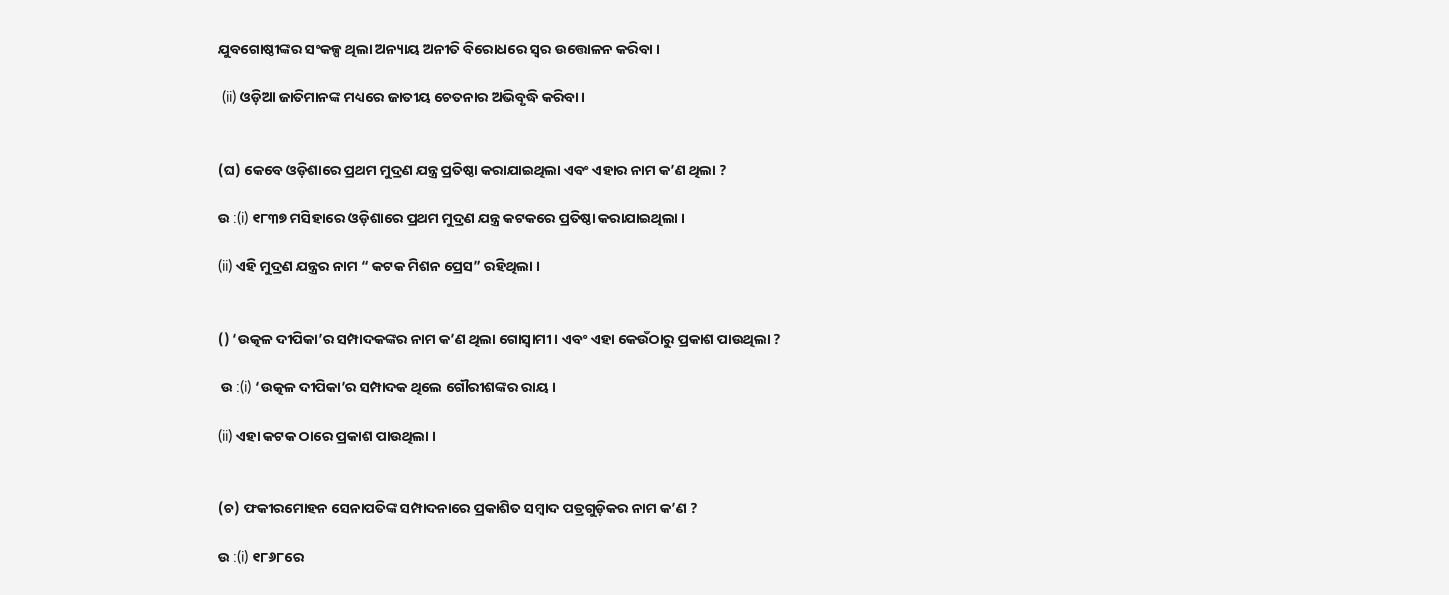ଯୁବଗୋଷ୍ଠୀଙ୍କର ସଂକଳ୍ପ ଥିଲା ଅନ୍ୟାୟ ଅନୀତି ବିରୋଧରେ ସ୍ଵର ଉତ୍ତୋଳନ କରିବା ।

 (ii) ଓଡ଼ିଆ ଜାତିମାନଙ୍କ ମଧ୍ୟରେ ଜାତୀୟ ଚେତନାର ଅଭିବୃଦ୍ଧି କରିବା ।


(ଘ) କେବେ ଓଡ଼ିଶାରେ ପ୍ରଥମ ମୁଦ୍ରଣ ଯନ୍ତ୍ର ପ୍ରତିଷ୍ଠା କରାଯାଇଥିଲା ଏବଂ ଏହାର ନାମ କ’ଣ ଥିଲା ?

ଉ :(i) ୧୮୩୭ ମସିହାରେ ଓଡ଼ିଶାରେ ପ୍ରଥମ ମୁଦ୍ରଣ ଯନ୍ତ୍ର କଟକରେ ପ୍ରତିଷ୍ଠା କରାଯାଇଥିଲା ।

(ii) ଏହି ମୁଦ୍ରଣ ଯନ୍ତ୍ରର ନାମ “ କଟକ ମିଶନ ପ୍ରେସ” ରହିଥିଲା ।


() ‘ଉତ୍କଳ ଦୀପିକା’ର ସମ୍ପାଦକଙ୍କର ନାମ କ’ଣ ଥିଲା ଗୋସ୍ଵାମୀ । ଏବଂ ଏହା କେଉଁଠାରୁ ପ୍ରକାଶ ପାଉଥିଲା ?

 ଉ :(i) ‘ଉତ୍କଳ ଦୀପିକା’ର ସମ୍ପାଦକ ଥିଲେ ଗୌରୀଶଙ୍କର ରାୟ ।

(ii) ଏହା କଟକ ଠାରେ ପ୍ରକାଶ ପାଉଥିଲା ।


(ଚ) ଫକୀରମୋହନ ସେନାପତିଙ୍କ ସମ୍ପାଦନାରେ ପ୍ରକାଶିତ ସମ୍ବାଦ ପତ୍ରଗୁଡ଼ିକର ନାମ କ’ଣ ?

ଉ :(i) ୧୮୬୮ରେ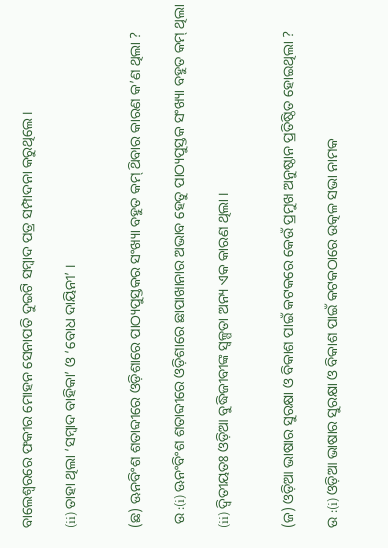ବାଲେଶ୍ବରରେ ଫକୀର ମୋହନ ସେନାପତି ଦୁଇଟି ସମ୍ବାଦ ପତ୍ର ସମ୍ପାଦନା କରୁଥିଲେ ।

(ii) ତାହା ଥିଲା ‘ସମ୍ବାଦ ବାହିକା’ ଓ ‘ବୋଧ ଦାୟିନୀ’ ।


(ଛ) ଊନବିଂଶ ଶତାବ୍ଦୀରେ ଓଡ଼ିଶାରେ ପାଠ୍ୟପୁସ୍ତକର ସଂଖ୍ୟା ବହୁତ କମ୍ ଥ‌ିବାର କାରଣ କ’ଣ ଥିଲା ?

 ଉ :(i) ଊନଂବିଂଶ ଶତାବ୍ଦୀରେ ଓଡ଼ିଶାରେ ଛାପାଖାନାର ଅଭାବ ହେତୁ ପାଠ୍ୟପୁସ୍ତକ ସଂଖ୍ୟା ବହୁତ କମ୍ ଥିଲା

(ii) ଦ୍ବିତୀୟତଃ ଓଡ଼ିଆ ବୁଦ୍ଧିଜୀବୀଙ୍କ ସ୍ଵଳ୍ପତା ଅନ୍ୟ ଏକ କାରଣ ଥିଲା ।


(ଜ) ଓଡ଼ିଆ ଭାଷାର ସୁରକ୍ଷା ଓ ବିକାଶ ପାଇଁ କଟକରେ କେଉଁ ପ୍ରମୁଖ ଅନୁଷ୍ଠାନ ପ୍ରତିଷ୍ଠିତ ହୋଇଥିଲା ?

ଉ :(i) ଓଡ଼ିଆ ଭାଷାର ସୁରକ୍ଷା ଓ ବିକାଶ ପାଇଁ କଟକଠାରେ ଉତ୍କଳ ସଭା ନାମକ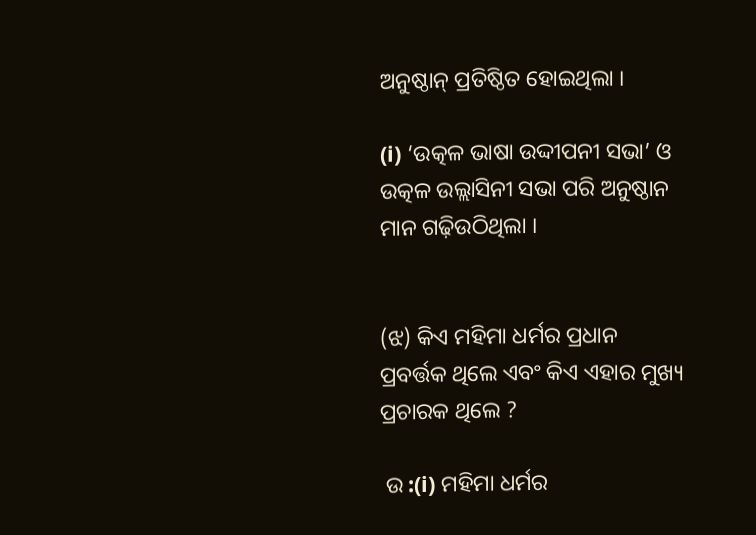ଅନୁଷ୍ଠାନ୍ ପ୍ରତିଷ୍ଠିତ ହୋଇଥିଲା ।

(i) ‘ଉତ୍କଳ ଭାଷା ଉଦ୍ଦୀପନୀ ସଭା’ ଓ ଉତ୍କଳ ଉଲ୍ଲାସିନୀ ସଭା ପରି ଅନୁଷ୍ଠାନ ମାନ ଗଢ଼ିଉଠିଥିଲା ।


(ଝ) କିଏ ମହିମା ଧର୍ମର ପ୍ରଧାନ ପ୍ରବର୍ତ୍ତକ ଥିଲେ ଏବଂ କିଏ ଏହାର ମୁଖ୍ୟ ପ୍ରଚାରକ ଥିଲେ ?

 ଉ :(i) ମହିମା ଧର୍ମର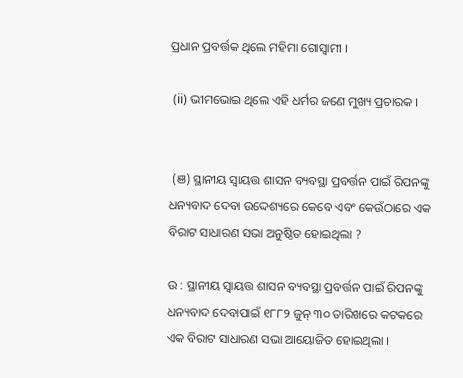ପ୍ରଧାନ ପ୍ରବର୍ତ୍ତକ ଥିଲେ ମହିମା ଗୋସ୍ଵାମୀ ।

 (ii) ଭୀମଭୋଇ ଥିଲେ ଏହି ଧର୍ମର ଜଣେ ମୁଖ୍ୟ ପ୍ରଚାରକ ।


 (ଞ) ସ୍ଥାନୀୟ ସ୍ୱାୟତ୍ତ ଶାସନ ବ୍ୟବସ୍ଥା ପ୍ରବର୍ତ୍ତନ ପାଇଁ ରିପନଙ୍କୁ ଧନ୍ୟବାଦ ଦେବା ଉଦ୍ଦେଶ୍ୟରେ କେବେ ଏବଂ କେଉଁଠାରେ ଏକ ବିରାଟ ସାଧାରଣ ସଭା ଅନୁଷ୍ଠିତ ହୋଇଥିଲା ?

ଉ : ସ୍ଥାନୀୟ ସ୍ୱାୟତ୍ତ ଶାସନ ବ୍ୟବସ୍ଥା ପ୍ରବର୍ତ୍ତନ ପାଇଁ ରିପନଙ୍କୁ ଧନ୍ୟବାଦ ଦେବାପାଇଁ ୧୮୮୨ ଜୁନ୍ ୩୦ ତାରିଖରେ କଟକରେ ଏକ ବିରାଟ ସାଧାରଣ ସଭା ଆୟୋଜିତ ହୋଇଥିଲା ।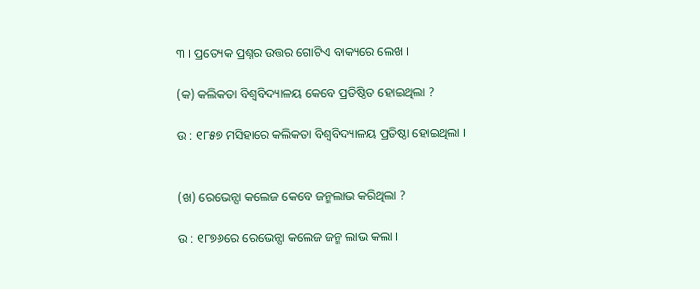୩ । ପ୍ରତ୍ୟେକ ପ୍ରଶ୍ନର ଉତ୍ତର ଗୋଟିଏ ବାକ୍ୟରେ ଲେଖ ।

(କ) କଲିକତା ବିଶ୍ବବିଦ୍ୟାଳୟ କେବେ ପ୍ରତିଷ୍ଠିତ ହୋଇଥିଲା ?

ଉ : ୧୮୫୭ ମସିହାରେ କଲିକତା ବିଶ୍ଵବିଦ୍ୟାଳୟ ପ୍ରତିଷ୍ଠା ହୋଇଥିଲା ।


(ଖ) ରେଭେନ୍ସା କଲେଜ କେବେ ଜନ୍ମଲାଭ କରିଥିଲା ?

ଉ : ୧୮୭୬ରେ ରେଭେନ୍ସା କଲେଜ ଜନ୍ମ ଲାଭ କଲା ।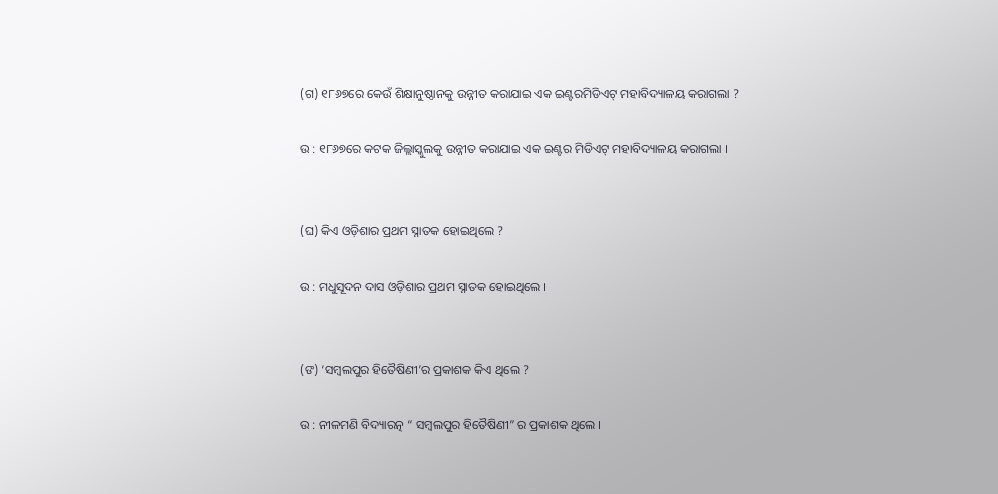(ଗ) ୧୮୬୭ରେ କେଉଁ ଶିକ୍ଷାନୁଷ୍ଠାନକୁ ଉନ୍ନୀତ କରାଯାଇ ଏକ ଇଣ୍ଟରମିଡିଏଟ୍ ମହାବିଦ୍ୟାଳୟ କରାଗଲା ?

ଉ : ୧୮୬୭ରେ କଟକ ଜିଲ୍ଲାସ୍କୁଲକୁ ଉନ୍ନୀତ କରାଯାଇ ଏକ ଇଣ୍ଟର ମିଡିଏଟ୍ ମହାବିଦ୍ୟାଳୟ କରାଗଲା ।


(ଘ) କିଏ ଓଡ଼ିଶାର ପ୍ରଥମ ସ୍ନାତକ ହୋଇଥିଲେ ?

ଉ : ମଧୁସୂଦନ ଦାସ ଓଡ଼ିଶାର ପ୍ରଥମ ସ୍ନାତକ ହୋଇଥିଲେ ।


(ଙ) ‘ସମ୍ବଲପୁର ହିତୈଷିଣୀ’ର ପ୍ରକାଶକ କିଏ ଥିଲେ ?

ଉ : ନୀଳମଣି ବିଦ୍ୟାରତ୍ନ “ ସମ୍ବଲପୁର ହିତୈଷିଣୀ” ର ପ୍ରକାଶକ ଥିଲେ ।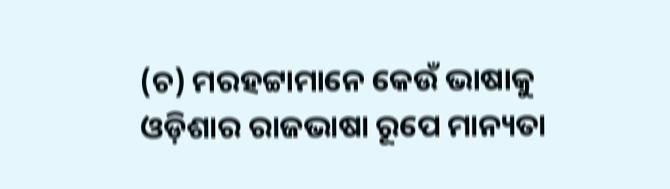(ଚ) ମରହଟ୍ଟାମାନେ କେଉଁ ଭାଷାକୁ ଓଡ଼ିଶାର ରାଜଭାଷା ରୂପେ ମାନ୍ୟତା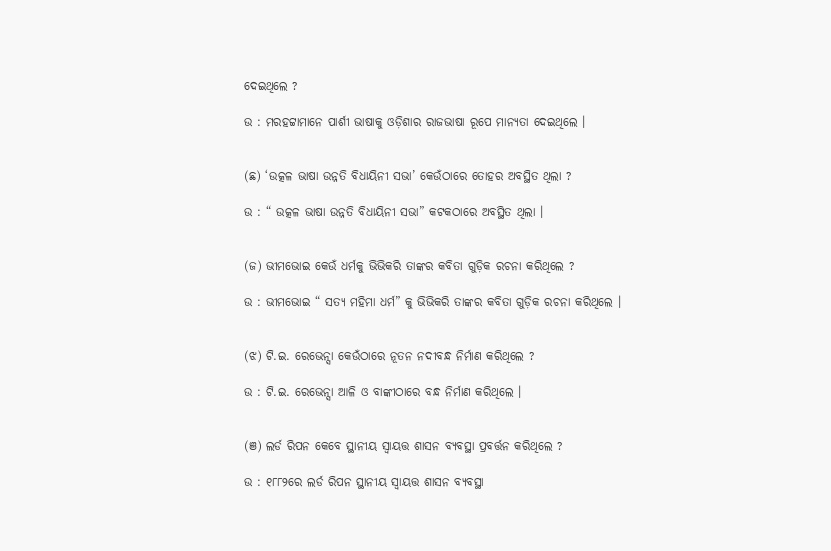ଦେଇଥିଲେ ?

ଉ : ମରହଟ୍ଟାମାନେ ପାର୍ଶୀ ଭାଷାକୁ ଓଡ଼ିଶାର ରାଜଭାଷା ରୂପେ ମାନ୍ୟତା ଦେଇଥିଲେ ।


(ଛ) ‘ଉତ୍କଳ ଭାଷା ଉନ୍ନତି ବିଧାୟିନୀ ସଭା’ କେଉଁଠାରେ ତୋହର ଅବସ୍ଥିତ ଥିଲା ?

ଉ : “ ଉତ୍କଳ ଭାଷା ଉନ୍ନତି ବିଧାୟିନୀ ସଭା” କଟକଠାରେ ଅବସ୍ଥିତ ଥିଲା ।


(ଜ) ଭୀମଭୋଇ କେଉଁ ଧର୍ମକୁ ଭିଭିକରି ତାଙ୍କର କବିତା ଗୁଡ଼ିକ ରଚନା କରିଥିଲେ ?

ଉ : ଭୀମଭୋଇ “ ସତ୍ୟ ମହିମା ଧର୍ମ” କୁ ଭିଭିକରି ତାଙ୍କର କବିତା ଗୁଡ଼ିକ ରଚନା କରିଥିଲେ ।


(ଝ) ଟି.ଇ. ରେଭେନ୍ସା କେଉଁଠାରେ ନୂତନ ନଦୀବନ୍ଧ ନିର୍ମାଣ କରିଥିଲେ ?

ଉ : ଟି.ଇ. ରେଭେନ୍ସା ଆଳି ଓ ବାଙ୍କୀଠାରେ ବନ୍ଧ ନିର୍ମାଣ କରିଥିଲେ ।


(ଞ) ଲର୍ଡ ରିପନ କେବେ ସ୍ଥାନୀୟ ସ୍ୱାୟତ୍ତ ଶାସନ ବ୍ୟବସ୍ଥା ପ୍ରବର୍ତ୍ତନ କରିଥିଲେ ?

ଉ : ୧୮୮୨ରେ ଲର୍ଡ ରିପନ ସ୍ଥାନୀୟ ସ୍ୱାୟତ୍ତ ଶାସନ ବ୍ୟବସ୍ଥା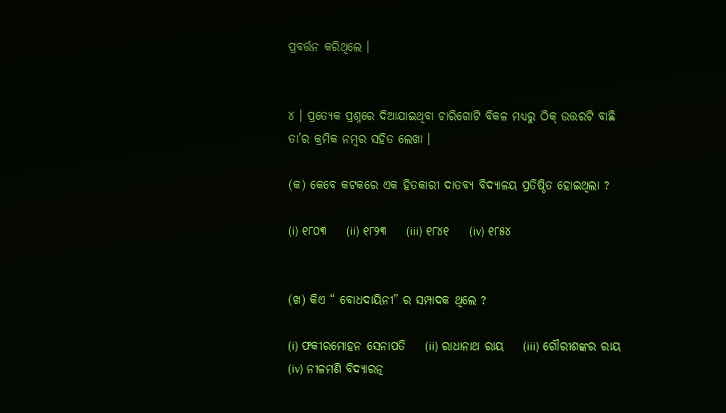ପ୍ରବର୍ତ୍ତନ କରିଥିଲେ ।


୪ । ପ୍ରତ୍ୟେକ ପ୍ରଶ୍ନରେ ଦିଆଯାଇଥିବା ଚାରିଗୋଟି ବିକଳ ମଧ୍ୟରୁ ଠିକ୍ ଉତ୍ତରଟି ବାଛି ତା’ର କ୍ରମିକ ନମ୍ବର ସହିତ ଲେଖା ।

(କ) କେବେ କଟକରେ ଏକ ହିତକାରୀ ଦାତବ୍ୟ ବିଦ୍ୟାଳୟ ପ୍ରତିଷ୍ଠିତ ହୋଇଥିଲା ?

(i) ୧୮୦୩    (ii) ୧୮୨୩    (iii) ୧୮୪୧    (iv) ୧୮୫୪


(ଖ) କିଏ “ ବୋଧଦାୟିନୀ” ର ସମ୍ପାଦକ ଥିଲେ ?

(i) ଫକୀରମୋହନ ସେନାପତି    (ii) ରାଧାନାଥ ରାୟ    (iii) ଗୌରୀଶଙ୍କର ରାୟ    (iv) ନୀଳମଣି ବିଦ୍ୟାରତ୍ନ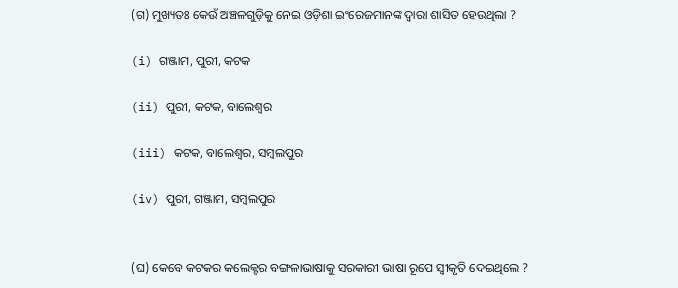(ଗ) ମୁଖ୍ୟତଃ କେଉଁ ଅଞ୍ଚଳଗୁଡ଼ିକୁ ନେଇ ଓଡ଼ିଶା ଇଂରେଜମାନଙ୍କ ଦ୍ବାରା ଶାସିତ ହେଉଥିଲା ?

(i) ଗଞ୍ଜାମ, ପୁରୀ, କଟକ

(ii) ପୁରୀ, କଟକ, ବାଲେଶ୍ବର

(iii) କଟକ, ବାଲେଶ୍ୱର, ସମ୍ବଲପୁର

(iv) ପୁରୀ, ଗଞ୍ଜାମ, ସମ୍ବଲପୁର


(ଘ) କେବେ କଟକର କଲେକ୍ଟର ବଙ୍ଗଳାଭାଷାକୁ ସରକାରୀ ଭାଷା ରୂପେ ସ୍ବୀକୃତି ଦେଇଥିଲେ ?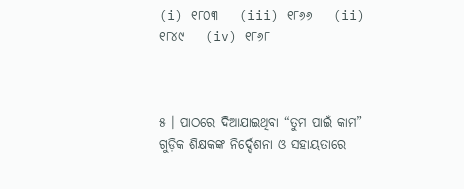(i) ୧୮୦୩    (iii) ୧୮୬୬    (ii) ୧୮୪୯    (iv) ୧୮୬୮



୫ । ପାଠରେ ଦିଆଯାଇଥିବା “ତୁମ ପାଇଁ କାମ” ଗୁଡ଼ିକ ଶିକ୍ଷକଙ୍କ ନିର୍ଦ୍ଦେଶନା ଓ ସହାୟତାରେ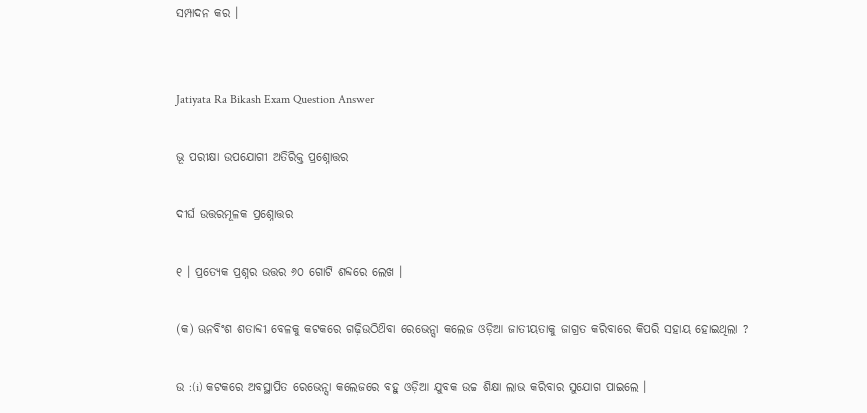ସମ୍ପାଦନ କର ।


Jatiyata Ra Bikash Exam Question Answer

ଭୂ ପରୀକ୍ଷା ଉପଯୋଗୀ ଅତିରିକ୍ତ ପ୍ରଶ୍ନୋତ୍ତର

ଦୀର୍ଘ ଉତ୍ତରମୂଳକ ପ୍ରଶ୍ନୋତ୍ତର

୧ । ପ୍ରତ୍ୟେକ ପ୍ରଶ୍ନର ଉତ୍ତର ୬୦ ଗୋଟି ଶବ୍ଦରେ ଲେଖ ।

(କ) ଊନବିଂଶ ଶତାବ୍ଦୀ ବେଳକୁ କଟକରେ ଗଢ଼ିଉଠିଥ‌ିବା ରେଭେନ୍ସା କଲେଜ ଓଡ଼ିଆ ଜାତୀୟତାକୁ ଜାଗ୍ରତ କରିବାରେ କିପରି ସହାୟ ହୋଇଥିଲା ?

ଉ :(i) କଟକରେ ଅବସ୍ଥାପିତ ରେଭେନ୍ସା କଲେଜରେ ବହୁ ଓଡ଼ିଆ ଯୁବକ ଉଚ୍ଚ ଶିକ୍ଷା ଲାଭ କରିବାର ସୁଯୋଗ ପାଇଲେ ।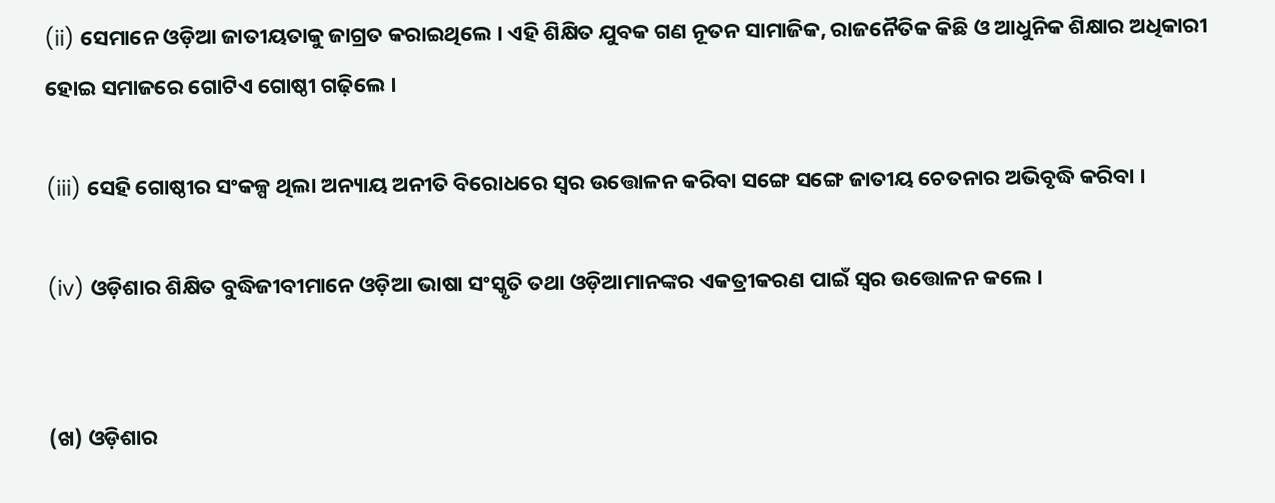(ii) ସେମାନେ ଓଡ଼ିଆ ଜାତୀୟତାକୁ ଜାଗ୍ରତ କରାଇଥିଲେ । ଏହି ଶିକ୍ଷିତ ଯୁବକ ଗଣ ନୂତନ ସାମାଜିକ, ରାଜନୈତିକ କିଛି ଓ ଆଧୁନିକ ଶିକ୍ଷାର ଅଧିକାରୀ ହୋଇ ସମାଜରେ ଗୋଟିଏ ଗୋଷ୍ଠୀ ଗଢ଼ିଲେ ।

(iii) ସେହି ଗୋଷ୍ଠୀର ସଂକଳ୍ପ ଥିଲା ଅନ୍ୟାୟ ଅନୀତି ବିରୋଧରେ ସ୍ଵର ଉତ୍ତୋଳନ କରିବା ସଙ୍ଗେ ସଙ୍ଗେ ଜାତୀୟ ଚେତନାର ଅଭିବୃଦ୍ଧି କରିବା ।

(iv) ଓଡ଼ିଶାର ଶିକ୍ଷିତ ବୁଦ୍ଧିଜୀବୀମାନେ ଓଡ଼ିଆ ଭାଷା ସଂସ୍କୃତି ତଥା ଓଡ଼ିଆମାନଙ୍କର ଏକତ୍ରୀକରଣ ପାଇଁ ସ୍ବର ଉତ୍ତୋଳନ କଲେ ।


(ଖ) ଓଡ଼ିଶାର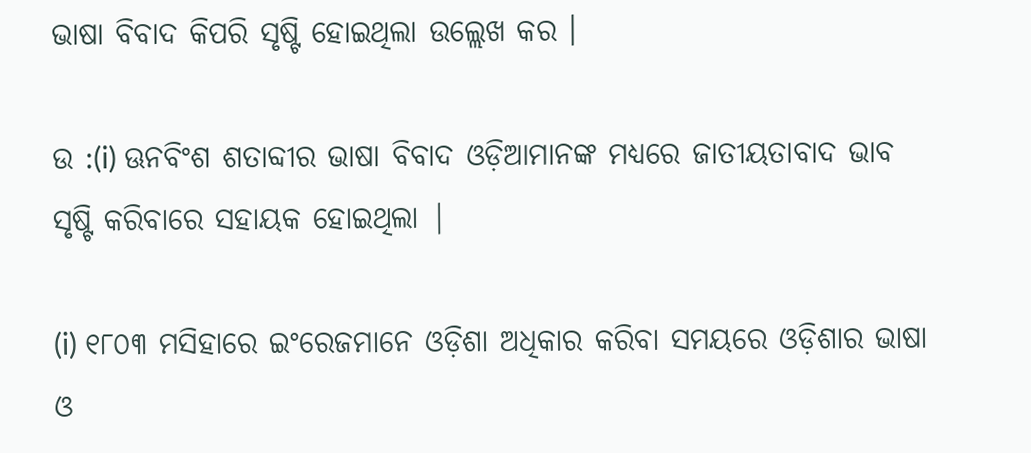ଭାଷା ବିବାଦ କିପରି ସୃଷ୍ଟି ହୋଇଥିଲା ଉଲ୍ଲେଖ କର ।

ଉ :(i) ଊନବିଂଶ ଶତାବ୍ଦୀର ଭାଷା ବିବାଦ ଓଡ଼ିଆମାନଙ୍କ ମଧ୍ୟରେ ଜାତୀୟତାବାଦ ଭାବ ସୃଷ୍ଟି କରିବାରେ ସହାୟକ ହୋଇଥିଲା |

(i) ୧୮୦୩ ମସିହାରେ ଇଂରେଜମାନେ ଓଡ଼ିଶା ଅଧିକାର କରିବା ସମୟରେ ଓଡ଼ିଶାର ଭାଷା ଓ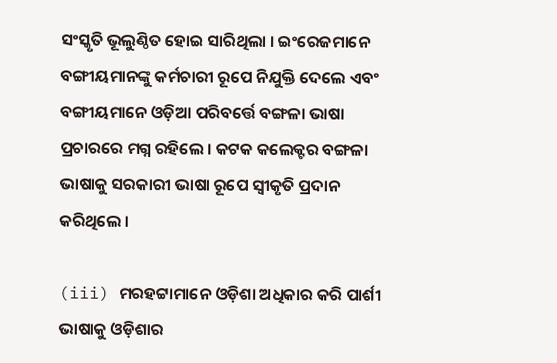ସଂସ୍କୃତି ଭୂଲୁଣ୍ଠିତ ହୋଇ ସାରିଥିଲା । ଇଂରେଜମାନେ ବଙ୍ଗୀୟମାନଙ୍କୁ କର୍ମଚାରୀ ରୂପେ ନିଯୁକ୍ତି ଦେଲେ ଏବଂ ବଙ୍ଗୀୟମାନେ ଓଡ଼ିଆ ପରିବର୍ତ୍ତେ ବଙ୍ଗଳା ଭାଷା ପ୍ରଚାରରେ ମଗ୍ନ ରହିଲେ । କଟକ କଲେକ୍ଟର ବଙ୍ଗଳା ଭାଷାକୁ ସରକାରୀ ଭାଷା ରୂପେ ସ୍ବୀକୃତି ପ୍ରଦାନ କରିଥିଲେ ।

(iii) ମରହଟ୍ଟାମାନେ ଓଡ଼ିଶା ଅଧିକାର କରି ପାର୍ଶୀ ଭାଷାକୁ ଓଡ଼ିଶାର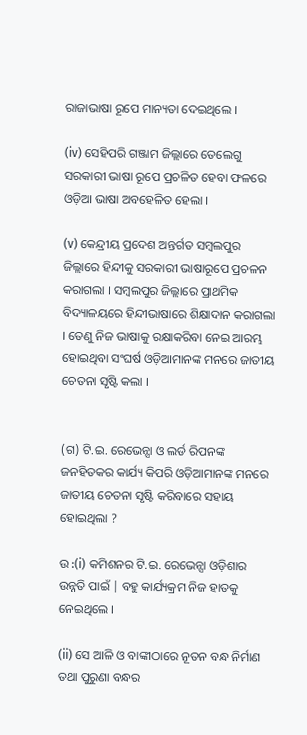ରାଜାଭାଷା ରୂପେ ମାନ୍ୟତା ଦେଇଥିଲେ ।

(iv) ସେହିପରି ଗଞ୍ଜାମ ଜିଲ୍ଲାରେ ତେଲେଗୁ ସରକାରୀ ଭାଷା ରୂପେ ପ୍ରଚଳିତ ହେବା ଫଳରେ ଓଡ଼ିଆ ଭାଷା ଅବହେଳିତ ହେଲା ।

(v) କେନ୍ଦ୍ରୀୟ ପ୍ରଦେଶ ଅନ୍ତର୍ଗତ ସମ୍ବଲପୁର ଜିଲ୍ଲାରେ ହିନ୍ଦୀକୁ ସରକାରୀ ଭାଷାରୂପେ ପ୍ରଚଳନ କରାଗଲା । ସମ୍ବଲପୁର ଜିଲ୍ଲାରେ ପ୍ରାଥମିକ ବିଦ୍ୟାଳୟରେ ହିନ୍ଦୀଭାଷାରେ ଶିକ୍ଷାଦାନ କରାଗଲା । ତେଣୁ ନିଜ ଭାଷାକୁ ରକ୍ଷାକରିବା ନେଇ ଆରମ୍ଭ ହୋଇଥିବା ସଂଘର୍ଷ ଓଡ଼ିଆମାନଙ୍କ ମନରେ ଜାତୀୟ ଚେତନା ସୃଷ୍ଟି କଲା ।


(ଗ) ଟି.ଇ. ରେଭେନ୍ସା ଓ ଲର୍ଡ ରିପନଙ୍କ ଜନହିତକର କାର୍ଯ୍ୟ କିପରି ଓଡ଼ିଆମାନଙ୍କ ମନରେ ଜାତୀୟ ଚେତନା ସୃଷ୍ଟି କରିବାରେ ସହାୟ ହୋଇଥିଲା ?

ଉ :(i) କମିଶନର ଟି.ଇ. ରେଭେନ୍ସା ଓଡ଼ିଶାର ଉନ୍ନତି ପାଇଁ | ବହୁ କାର୍ଯ୍ୟକ୍ରମ ନିଜ ହାତକୁ ନେଇଥିଲେ ।

(ii) ସେ ଆଳି ଓ ବାଙ୍କୀଠାରେ ନୂତନ ବନ୍ଧ ନିର୍ମାଣ ତଥା ପୁରୁଣା ବନ୍ଧର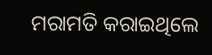ମରାମତି କରାଇଥିଲେ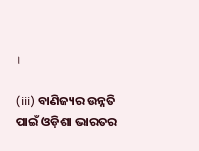।

(iii) ବାଣିଜ୍ୟର ଉନ୍ନତି ପାଇଁ ଓଡ଼ିଶା ଭାରତର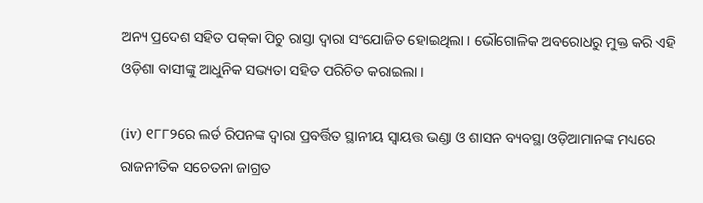ଅନ୍ୟ ପ୍ରଦେଶ ସହିତ ପକ୍‌କା ପିଚୁ ରାସ୍ତା ଦ୍ବାରା ସଂଯୋଜିତ ହୋଇଥିଲା । ଭୌଗୋଳିକ ଅବରୋଧରୁ ମୁକ୍ତ କରି ଏହି ଓଡ଼ିଶା ବାସୀଙ୍କୁ ଆଧୁନିକ ସଭ୍ୟତା ସହିତ ପରିଚିତ କରାଇଲା ।

(iv) ୧୮୮୨ରେ ଲର୍ଡ ରିପନଙ୍କ ଦ୍ବାରା ପ୍ରବର୍ତ୍ତିତ ସ୍ଥାନୀୟ ସ୍ୱାୟତ୍ତ ଭଣ୍ଡା ଓ ଶାସନ ବ୍ୟବସ୍ଥା ଓଡ଼ିଆମାନଙ୍କ ମଧ୍ୟରେ ରାଜନୀତିକ ସଚେତନା ଜାଗ୍ରତ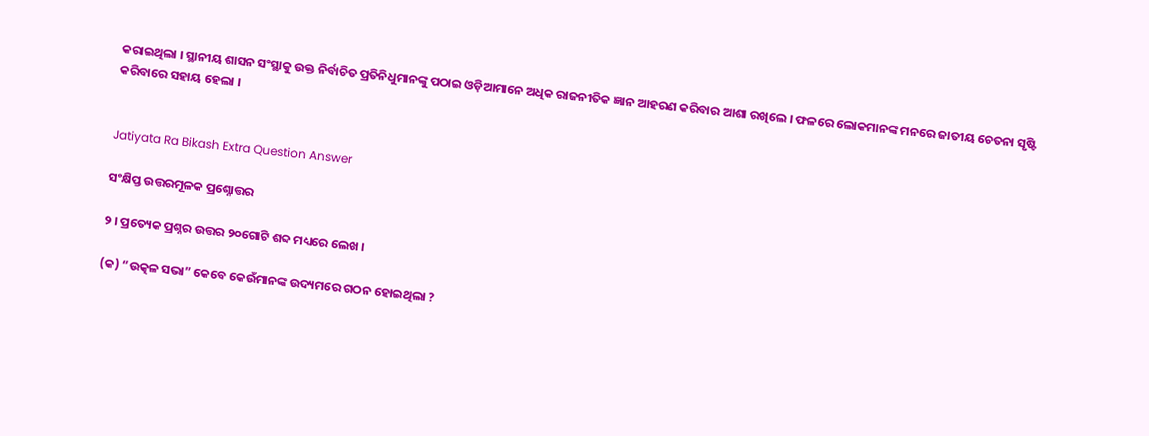କରାଇଥିଲା । ସ୍ଥାନୀୟ ଶାସନ ସଂସ୍ଥାକୁ ଉକ୍ତ ନିର୍ବାଚିତ ପ୍ରତିନିଧୁମାନଙ୍କୁ ପଠାଇ ଓଡ଼ିଆମାନେ ଅଧିକ ରାଜନୀତିକ ଜ୍ଞାନ ଆହରଣ କରିବାର ଆଶା ରଖିଲେ । ଫଳରେ ଲୋକମାନଙ୍କ ମନରେ ଜାତୀୟ ଚେତନା ସୃଷ୍ଟି କରିବାରେ ସହାୟ ହେଲା ।


Jatiyata Ra Bikash Extra Question Answer

ସଂକ୍ଷିପ୍ତ ଉତ୍ତରମୂଳକ ପ୍ରଶ୍ନୋତ୍ତର

୨ । ପ୍ରତ୍ୟେକ ପ୍ରଶ୍ନର ଉତ୍ତର ୨୦ଗୋଟି ଶବ୍ଦ ମଧ୍ୟରେ ଲେଖ ।

(କ) “ଉତ୍କଳ ସଭା” କେବେ କେଉଁମାନଙ୍କ ଉଦ୍ୟମରେ ଗଠନ ହୋଇଥିଲା ?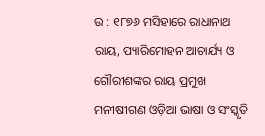ଉ : ୧୮୭୬ ମସିହାରେ ରାଧାନାଥ ରାୟ, ପ୍ୟାରିମୋହନ ଆଚାର୍ଯ୍ୟ ଓ ଗୌରୀଶଙ୍କର ରାୟ ପ୍ରମୁଖ ମନୀଷୀଗଣ ଓଡ଼ିଆ ଭାଷା ଓ ସଂସ୍କୃତି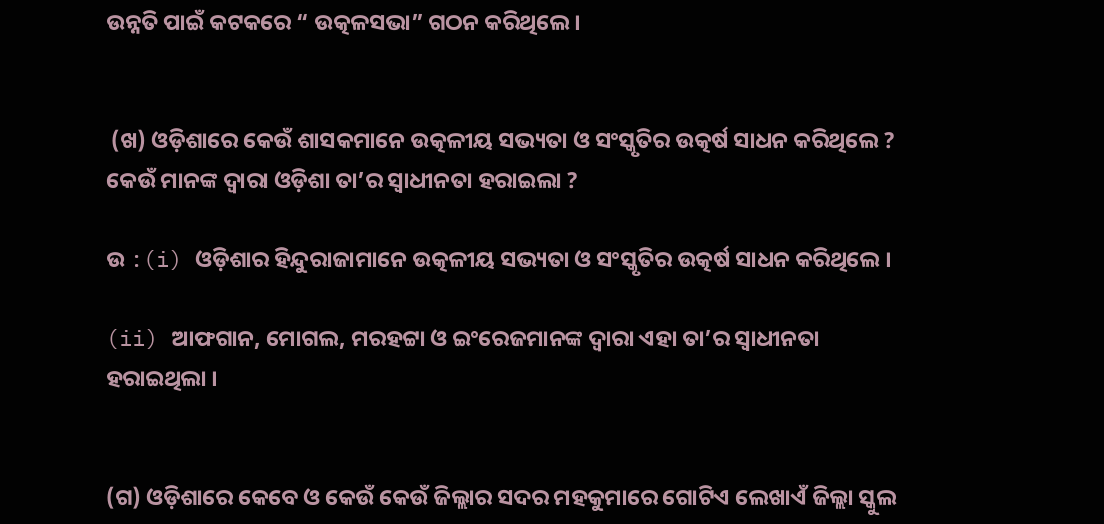ଉନ୍ନତି ପାଇଁ କଟକରେ “ ଉତ୍କଳସଭା” ଗଠନ କରିଥିଲେ ।


 (ଖ) ଓଡ଼ିଶାରେ କେଉଁ ଶାସକମାନେ ଉତ୍କଳୀୟ ସଭ୍ୟତା ଓ ସଂସ୍କୃତିର ଉତ୍କର୍ଷ ସାଧନ କରିଥିଲେ ? କେଉଁ ମାନଙ୍କ ଦ୍ବାରା ଓଡ଼ିଶା ତା’ର ସ୍ଵାଧୀନତା ହରାଇଲା ?

ଉ :(i) ଓଡ଼ିଶାର ହିନ୍ଦୁରାଜାମାନେ ଉତ୍କଳୀୟ ସଭ୍ୟତା ଓ ସଂସ୍କୃତିର ଉତ୍କର୍ଷ ସାଧନ କରିଥିଲେ ।

(ii) ଆଫଗାନ, ମୋଗଲ, ମରହଟ୍ଟା ଓ ଇଂରେଜମାନଙ୍କ ଦ୍ବାରା ଏହା ତା’ର ସ୍ଵାଧୀନତା ହରାଇଥିଲା ।


(ଗ) ଓଡ଼ିଶାରେ କେବେ ଓ କେଉଁ କେଉଁ ଜିଲ୍ଲାର ସଦର ମହକୁମାରେ ଗୋଟିଏ ଲେଖାଏଁ ଜିଲ୍ଲା ସ୍କୁଲ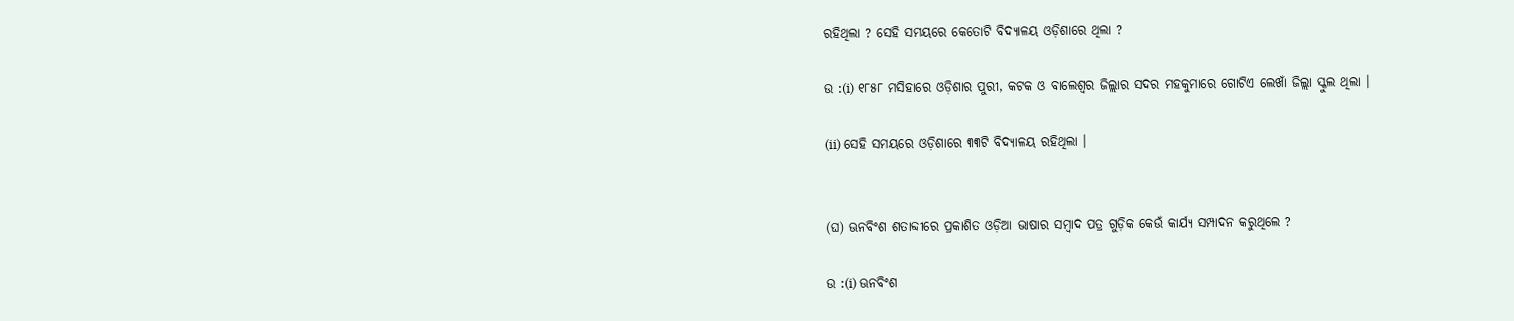ରହିଥିଲା ? ସେହି ସମୟରେ କେତୋଟି ବିଦ୍ୟାଳୟ ଓଡ଼ିଶାରେ ଥିଲା ?

ଉ :(i) ୧୮୫୮ ମସିହାରେ ଓଡ଼ିଶାର ପୁରୀ, କଟକ ଓ ବାଲେଶ୍ବର ଜିଲ୍ଲାର ସଦର ମହକୁମାରେ ଗୋଟିଏ ଲେଖାଁ ଜିଲ୍ଲା ସ୍କୁଲ ଥିଲା ।

(ii) ସେହି ସମୟରେ ଓଡ଼ିଶାରେ ୩୩ଟି ବିଦ୍ୟାଳୟ ରହିଥିଲା ।


(ଘ) ଊନବିଂଶ ଶତାବ୍ଦୀରେ ପ୍ରକାଶିତ ଓଡ଼ିଆ ଭାଷାର ସମ୍ବାଦ ପତ୍ର ଗୁଡ଼ିକ କେଉଁ କାର୍ଯ୍ୟ ସମ୍ପାଦନ କରୁଥିଲେ ?

ଉ :(i) ଊନବିଂଶ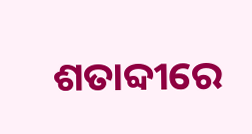ଶତାବ୍ଦୀରେ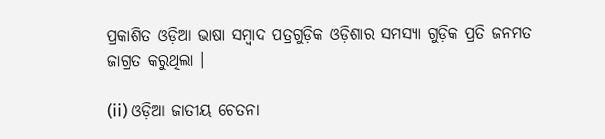ପ୍ରକାଶିତ ଓଡ଼ିଆ ଭାଷା ସମ୍ବାଦ ପତ୍ରଗୁଡ଼ିକ ଓଡ଼ିଶାର ସମସ୍ୟା ଗୁଡ଼ିକ ପ୍ରତି ଜନମତ ଜାଗ୍ରତ କରୁଥିଲା ।

(ii) ଓଡ଼ିଆ ଜାତୀୟ ଚେତନା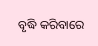ବୃଦ୍ଧି କରିବାରେ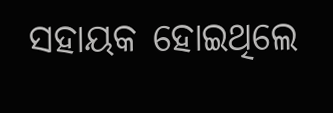ସହାୟକ ହୋଇଥିଲେ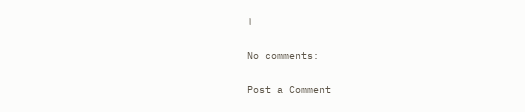।

No comments:

Post a Comment